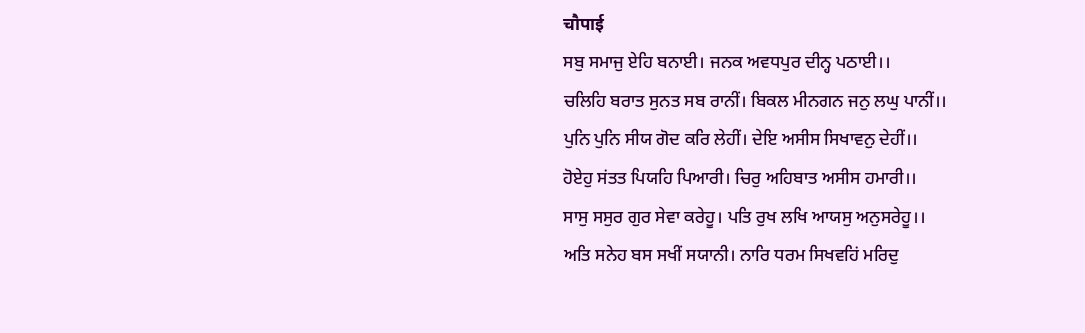चौपाई
ਸਬੁ ਸਮਾਜੁ ਏਹਿ ਬਨਾਈ। ਜਨਕ ਅਵਧਪੁਰ ਦੀਨ੍ਹ ਪਠਾਈ।।
ਚਲਿਹਿ ਬਰਾਤ ਸੁਨਤ ਸਬ ਰਾਨੀਂ। ਬਿਕਲ ਮੀਨਗਨ ਜਨੁ ਲਘੁ ਪਾਨੀਂ।।
ਪੁਨਿ ਪੁਨਿ ਸੀਯ ਗੋਦ ਕਰਿ ਲੇਹੀਂ। ਦੇਇ ਅਸੀਸ ਸਿਖਾਵਨੁ ਦੇਹੀਂ।।
ਹੋਏਹੁ ਸਂਤਤ ਪਿਯਹਿ ਪਿਆਰੀ। ਚਿਰੁ ਅਹਿਬਾਤ ਅਸੀਸ ਹਮਾਰੀ।।
ਸਾਸੁ ਸਸੁਰ ਗੁਰ ਸੇਵਾ ਕਰੇਹੂ। ਪਤਿ ਰੁਖ ਲਖਿ ਆਯਸੁ ਅਨੁਸਰੇਹੂ।।
ਅਤਿ ਸਨੇਹ ਬਸ ਸਖੀਂ ਸਯਾਨੀ। ਨਾਰਿ ਧਰਮ ਸਿਖਵਹਿਂ ਮਰਿਦੁ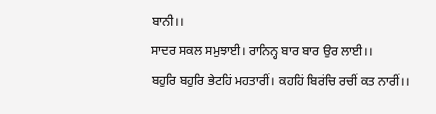ਬਾਨੀ।।
ਸਾਦਰ ਸਕਲ ਸਮੁਝਾਈ। ਰਾਨਿਨ੍ਹ ਬਾਰ ਬਾਰ ਉਰ ਲਾਈ।।
ਬਹੁਰਿ ਬਹੁਰਿ ਭੇਟਹਿਂ ਮਹਤਾਰੀਂ। ਕਹਹਿਂ ਬਿਰਂਚਿ ਰਚੀਂ ਕਤ ਨਾਰੀਂ।।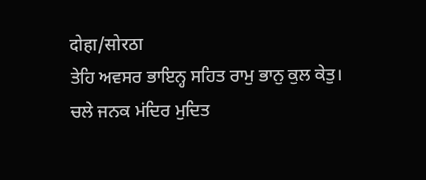दोहा/सोरठा
ਤੇਹਿ ਅਵਸਰ ਭਾਇਨ੍ਹ ਸਹਿਤ ਰਾਮੁ ਭਾਨੁ ਕੁਲ ਕੇਤੁ।
ਚਲੇ ਜਨਕ ਮਂਦਿਰ ਮੁਦਿਤ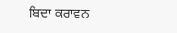ਬਿਦਾ ਕਰਾਵਨ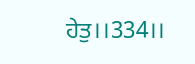ਹੇਤੁ।।334।।